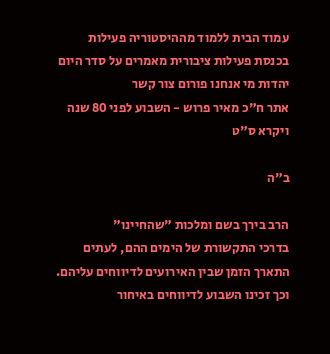עמוד הבית ללמוד מההיסטוריה פעילות בכנסת פעילות ציבורית מאמרים על סדר היום יהדות מי אנחנו פורום צור קשר
אתר ח"כ מאיר פרוש - השבוע לפני 80 שנה ויקרא ס"ט

ב"ה

הרב בירך בשם ומלכות "שהחיינו"
בדרכי התקשורת של הימים ההם, לעתים התארך הזמן שבין האירועים לדיווחים עליהם. וכך זכינו השבוע לדיווחים באיחור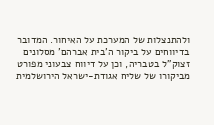ולהתנצלות של המערכת על האיחור. המדובר בדיווחים על ביקור ה'בית אברהם' מסלונים זצוק"ל בטבריה, וכן על דיווח צבעוני מפורט מביקורו של שליח אגודת-ישראל הירושלמית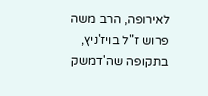לאירופה, הרב משה פרוש ז"ל בויז'ניץ, בתקופה שה'דמשק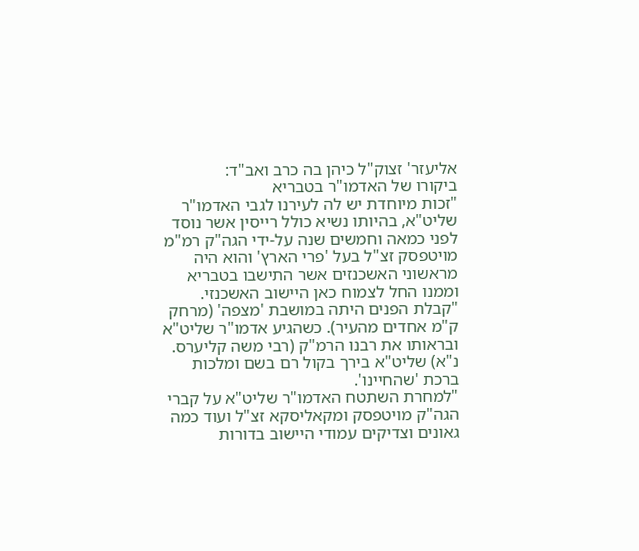אליעזר' זצוק"ל כיהן בה כרב ואב"ד:
ביקורו של האדמו"ר בטבריא
"זכות מיוחדת יש לה לעירנו לגבי האדמו"ר שליט"א, בהיותו נשיא כולל רייסין אשר נוסד לפני כמאה וחמשים שנה על-ידי הגה"ק רמ"מ מויטפסק זצ"ל בעל 'פרי הארץ' והוא היה מראשוני האשכנזים אשר התישבו בטבריא וממנו החל לצמוח כאן היישוב האשכנזי.
"קבלת הפנים היתה במושבת 'מצפה' (מרחק ק"מ אחדים מהעיר). כשהגיע אדמו"ר שליט"א ובראותו את רבנו הרמ"ק (רבי משה קליערס. נ"א) שליט"א בירך בקול רם בשם ומלכות ברכת 'שהחיינו'.
"למחרת השתטח האדמו"ר שליט"א על קברי הגה"ק מויטפסק ומקאליסקא זצ"ל ועוד כמה גאונים וצדיקים עמודי היישוב בדורות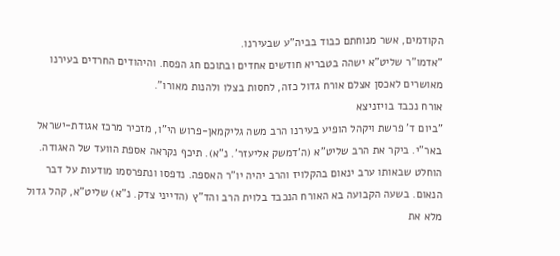הקודמים, אשר מנוחתם כבוד בביה"ע שבעירנו.
"אדמו"ר שליט"א ישהה בטבריא חודשים אחדים ובתוכם חג הפסח. והיהודים החרדים בעירנו מאושרים לאכסן אצלם אורח גדול כזה, לחסות בצלו ולהנות מאורו".
אורח נכבד בויזניצא
"ביום ד' פרשת ויקהל הופיע בעירנו הרב משה גליקמאן-פרוש הי"ו, מזכיר מרכז אגודת-ישראל באר"י. ביקר את הרב שליט"א (ה'דמשק אליעזר'. נ"א). תיכף נקראה אספת הוועד של האגודה. הוחלט שבאותו ערב ינאום בהקלויז והרב יהיה יו"ר האספה. נדפסו ונתפרסמו מודעות על דבר הנאום. בשעה הקבועה בא האורח הנכבד בלוית הרב והד"ץ (הדייני צדק. נ"א) שליט"א, קהל גדול מלא את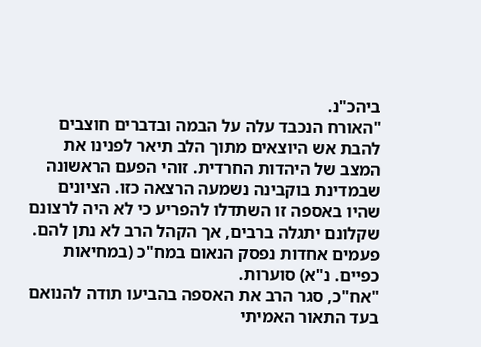ביהכ"נ.
"האורח הנכבד עלה על הבמה ובדברים חוצבים להבת אש היוצאים מתוך הלב תיאר לפנינו את המצב של היהדות החרדית. זוהי הפעם הראשונה שבמדינת בוקבינה נשמעה הרצאה כזו. הציונים שהיו באספה זו השתדלו להפריע כי לא היה לרצונם שקלונם יתגלה ברבים, אך הקהל הרב לא נתן להם. פעמים אחדות נפסק הנאום במח"כ (במחיאות כפיים. נ"א) סוערות.
"אח"כ, סגר הרב את האספה בהביעו תודה להנואם בעד התאור האמיתי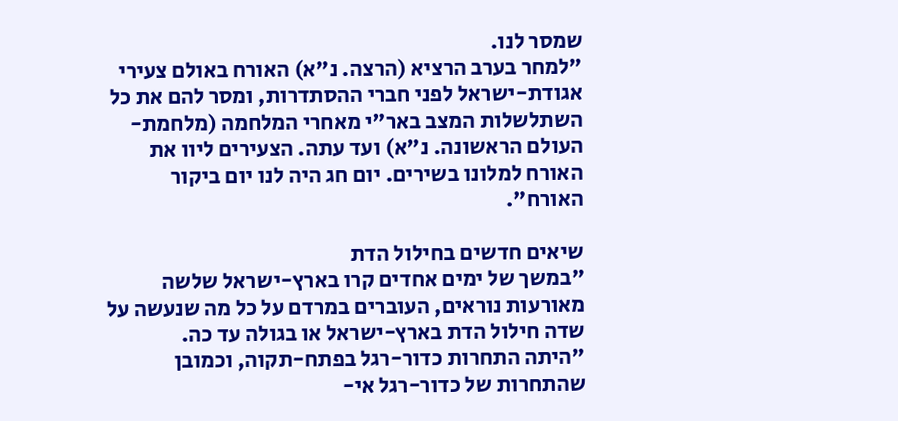שמסר לנו.
"למחר בערב הרציא (הרצה. נ"א) האורח באולם צעירי אגודת-ישראל לפני חברי ההסתדרות, ומסר להם את כל השתלשלות המצב באר"י מאחרי המלחמה (מלחמת-העולם הראשונה. נ"א) ועד עתה. הצעירים ליוו את האורח למלונו בשירים. יום חג היה לנו יום ביקור האורח".

שיאים חדשים בחילול הדת
"במשך של ימים אחדים קרו בארץ-ישראל שלשה מאורעות נוראים, העוברים במרדם על כל מה שנעשה על שדה חילול הדת בארץ-ישראל או בגולה עד כה.
"היתה התחרות כדור-רגל בפתח-תקוה, וכמובן שהתחרות של כדור-רגל אי-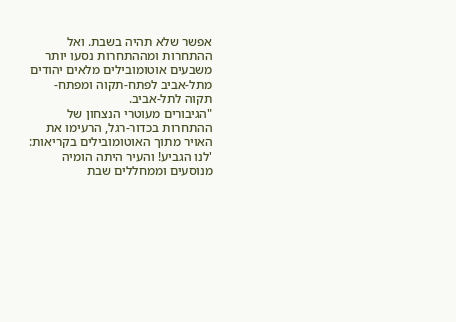אפשר שלא תהיה בשבת. ואל ההתחרות ומההתחרות נסעו יותר משבעים אוטומובילים מלאים יהודים מתל-אביב לפתח-תקוה ומפתח-תקוה לתל-אביב.
"הגיבורים מעוטרי הנצחון של ההתחרות בכדור-רגל, הרעימו את האויר מתוך האוטומובילים בקריאות: 'לנו הגביע! והעיר היתה הומיה מנוסעים וממחללים שבת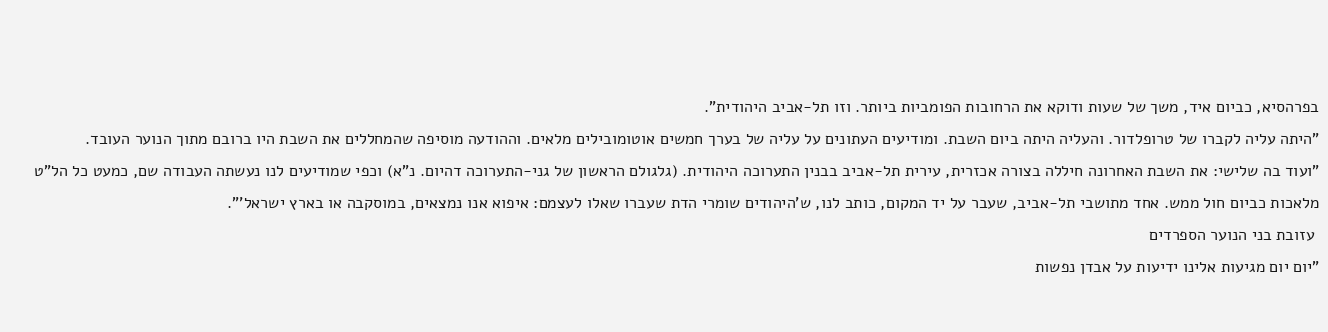בפרהסיא, כביום איד, משך של שעות ודוקא את הרחובות הפומביות ביותר. וזו תל-אביב היהודית".
"היתה עליה לקברו של טרופלדור. והעליה היתה ביום השבת. ומודיעים העתונים על עליה של בערך חמשים אוטומובילים מלאים. וההודעה מוסיפה שהמחללים את השבת היו ברובם מתוך הנוער העובד.
"ועוד בה שלישי: את השבת האחרונה חיללה בצורה אכזרית, עירית תל-אביב בבנין התערוכה היהודית. (גלגולם הראשון של גני-התערוכה דהיום. נ"א) וכפי שמודיעים לנו נעשתה העבודה שם, כמעט כל הל"ט מלאכות כביום חול ממש. אחד מתושבי תל-אביב, שעבר על יד המקום, כותב לנו, ש'היהודים שומרי הדת שעברו שאלו לעצמם: איפוא אנו נמצאים, במוסקבה או בארץ ישראל'".
 עזובת בני הנוער הספרדים
"יום יום מגיעות אלינו ידיעות על אבדן נפשות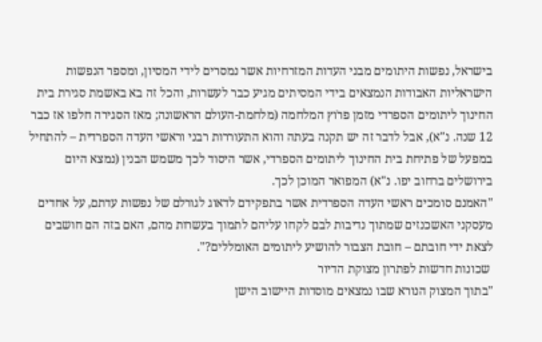בישראל, נפשות היתומים מבני העדות המזרחיות אשר נמסרים לידי המסיון, ומספר הנפשות הישראליות האבודות הנמצאים בידי המסיתים מגיע כבר לעשרות, והכל זה בא באשמת סגירת בית החינוך ליתומים הספרדי מזמן פרֹוץ המלחמה (מלחמת-העולם הראשונה; מאז הסגירה חלפו אז כבר 12 שנה. נ"א), אבל לדבר זה יש תקנה בעתה והוא התעוררות רבני וראשי העדה הספרדית – להתחיל במפעל של פתיחת בית החינוך ליתומים הספרדי, אשר היסוד לכך משמש הבנין (נמצא היום בירושלים ברחוב יפו. נ"א) המפואר המוכן לכך.
"האמנם סומכים ראשי העדה הספרדית אשר בתפקידם לדאוג לגורלם של נפשות עדתם, על אחדים מעסקני האשכנזים שמתוך נדיבות לבם לקחו עליהם לתמוך בעשרות מהם, האם בזה הם חושבים לצאת ידי חובתם – חובת הצבור להושיע ליתומים האומללים?".
 שכונות חדשות לפתרון מצוקת הדיור
"בתוך המצוק הנורא שבו נמצאים מוסדות היישוב הישן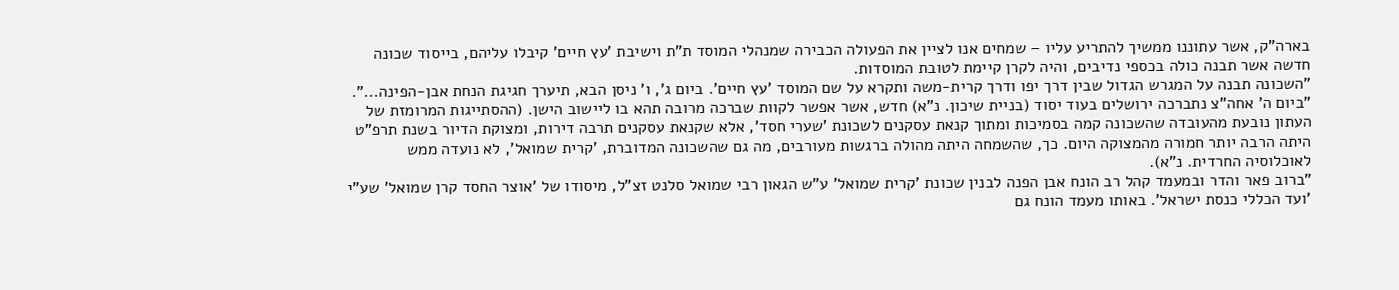בארה"ק, אשר עתוננו ממשיך להתריע עליו – שמחים אנו לציין את הפעולה הכבירה שמנהלי המוסד ת"ת וישיבת 'עץ חיים' קיבלו עליהם, בייסוד שכונה חדשה אשר תבנה כולה בכספי נדיבים, והיה לקרן קיימת לטובת המוסדות.
"השכונה תבנה על המגרש הגדול שבין דרך יפו ודרך קרית-משה ותקרא על שם המוסד 'עץ חיים'. ביום ג', ו' ניסן הבא, תיערך חגיגת הנחת אבן-הפינה...".
"ביום ה' אחה"צ נתברכה ירושלים בעוד יסוד (בניית שיכון. נ"א) חדש, אשר אפשר לקוות שברכה מרובה תהא בו ליישוב הישן. (ההסתייגות המרומזת של העתון נובעת מהעובדה שהשכונה קמה בסמיכות ומתוך קנאת עסקנים לשכונת 'שערי חסד', אלא שקנאת עסקנים תרבה דירות, ומצוקת הדיור בשנת תרפ"ט היתה הרבה יותר חמורה מהמצוקה היום. כך, שהשמחה היתה מהולה ברגשות מעורבים, מה גם שהשכונה המדוברת, 'קרית שמואל', לא נועדה ממש לאוכלוסיה החרדית. נ"א).
"ברוב פאר והדר ובמעמד קהל רב הונח אבן הפנה לבנין שכונת 'קרית שמואל' ע"ש הגאון רבי שמואל סלנט זצ"ל, מיסודו של 'אוצר החסד קרן שמואל' שע"י 'ועד הכללי כנסת ישראל'. באותו מעמד הונח גם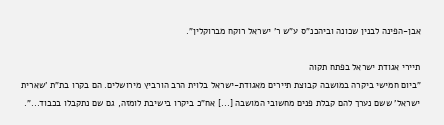אבן-הפינה לבנין שכונה וביהכנ"ס ע"ש ר' ישראל רוקח מברוקלין".

תיירי אגודת ישראל בפתח תקוה
"ביום חמישי ביקרה במושבה קבוצת תיירים מאגודת-ישראל בלוית הרב הורביץ מירושלים. הם בקרו בת"ת 'שארית ישראל' ששם נערך להם קבלת פנים מחשובי המושבה [...] אח"כ ביקרו בישיבת לומזה, גם שם נתקבלו בכבוד...".